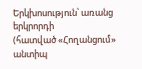Երկխոսություն՝ առանց երկրորդի
(հատված «Հողանցում» անտիպ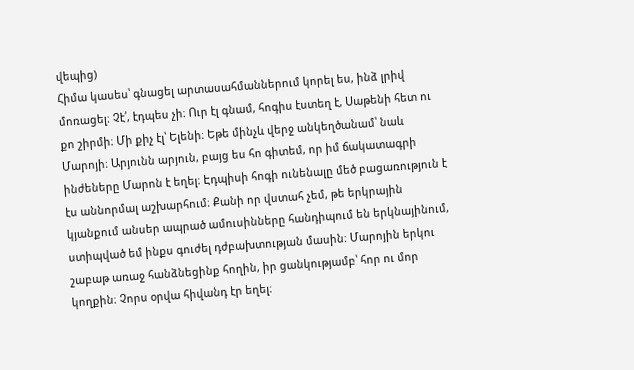վեպից)
Հիմա կասես՝ գնացել արտասահմաններում կորել ես, ինձ լրիվ մոռացել։ Չէ՛, էդպես չի։ Ուր էլ գնամ, հոգիս էստեղ է, Սաթենի հետ ու քո շիրմի։ Մի քիչ էլ՝ Ելենի։ Եթե մինչև վերջ անկեղծանամ՝ նաև Մարոյի։ Արյունն արյուն, բայց ես հո գիտեմ, որ իմ ճակատագրի ինժեները Մարոն է եղել։ Էդպիսի հոգի ունենալը մեծ բացառություն է էս աննորմալ աշխարհում։ Քանի որ վստահ չեմ, թե երկրային կյանքում անսեր ապրած ամուսինները հանդիպում են երկնայինում, ստիպված եմ ինքս գուժել դժբախտության մասին։ Մարոյին երկու շաբաթ առաջ հանձնեցինք հողին, իր ցանկությամբ՝ հոր ու մոր կողքին։ Չորս օրվա հիվանդ էր եղել։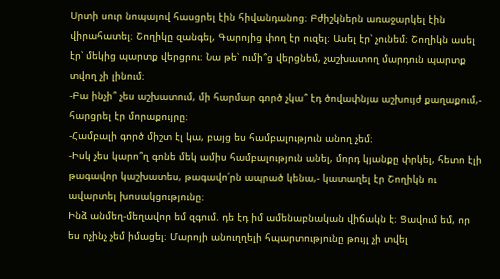Սրտի սուր նոպայով հասցրել էին հիվանդանոց։ Բժիշկներն առաջարկել էին վիրահատել։ Շողիկը զանգել, Գարոյից փող էր ուզել։ Ասել էր՝ չունեմ։ Շողիկն ասել էր՝ մեկից պարտք վերցրու։ Նա թե՝ ումի՞ց վերցնեմ, չաշխատող մարդուն պարտք տվող չի լինում։
-Բա ինչի՞ չես աշխատում, մի հարմար գործ չկա՞ էդ ծովափնյա աշխույժ քաղաքում,- հարցրել էր մորաքույրը։
-Համբալի գործ միշտ էլ կա, բայց ես համբալություն անող չեմ։
-Իսկ չես կարո՞ղ գոնե մեկ ամիս համբալություն անել, մորդ կյանքը փրկել, հետո էլի թագավոր կաշխատես, թագավո՛րն ապրած կենա,- կատաղել էր Շողիկն ու ավարտել խոսակցությունը։
Ինձ անմեղ-մեղավոր եմ զգում. դե էդ իմ ամենաբնական վիճակն է։ Ցավում եմ, որ ես ոչինչ չեմ իմացել։ Մարոյի անուղղելի հպարտությունը թույլ չի տվել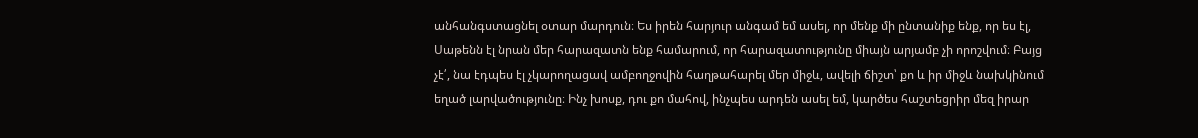անհանգստացնել օտար մարդուն։ Ես իրեն հարյուր անգամ եմ ասել, որ մենք մի ընտանիք ենք, որ ես էլ, Սաթենն էլ նրան մեր հարազատն ենք համարում, որ հարազատությունը միայն արյամբ չի որոշվում։ Բայց չէ՛, նա էդպես էլ չկարողացավ ամբողջովին հաղթահարել մեր միջև, ավելի ճիշտ՝ քո և իր միջև նախկինում եղած լարվածությունը։ Ինչ խոսք, դու քո մահով, ինչպես արդեն ասել եմ, կարծես հաշտեցրիր մեզ իրար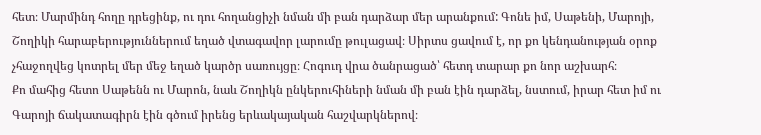հետ։ Մարմինդ հողը դրեցինք, ու դու հողանցիչի նման մի բան դարձար մեր արանքում: Գոնե իմ, Սաթենի, Մարոյի, Շողիկի հարաբերություններում եղած վտագավոր լարումը թուլացավ։ Սիրտս ցավում է, որ քո կենդանության օրոք չհաջողվեց կոտրել մեր մեջ եղած կարծր սառույցը։ Հոգուդ վրա ծանրացած՝ հետդ տարար քո նոր աշխարհ։
Քո մահից հետո Սաթենն ու Մարոն, նաև Շողիկն ընկերուհիների նման մի բան էին դարձել, նստում, իրար հետ իմ ու Գարոյի ճակատագիրն էին գծում իրենց երևակայական հաշվարկներով։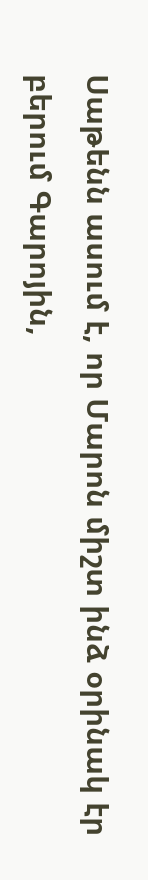Սաթենն ասում է, որ Մարոն միշտ ինձ օրինակ էր բերում Գարոյին,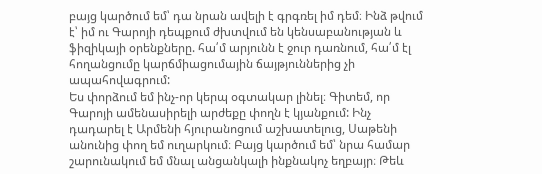բայց կարծում եմ՝ դա նրան ավելի է գրգռել իմ դեմ։ Ինձ թվում է՝ իմ ու Գարոյի դեպքում ժխտվում են կենսաբանության և ֆիզիկայի օրենքները. հա՛մ արյունն է ջուր դառնում, հա՛մ էլ հողանցումը կարճմիացումային ճայթյուններից չի ապահովագրում:
Ես փորձում եմ ինչ-որ կերպ օգտակար լինել։ Գիտեմ, որ Գարոյի ամենասիրելի արժեքը փողն է կյանքում: Ինչ դադարել է Արմենի հյուրանոցում աշխատելուց, Սաթենի անունից փող եմ ուղարկում։ Բայց կարծում եմ՝ նրա համար շարունակում եմ մնալ անցանկալի ինքնակոչ եղբայր։ Թեև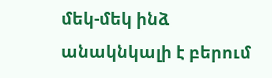մեկ-մեկ ինձ անակնկալի է բերում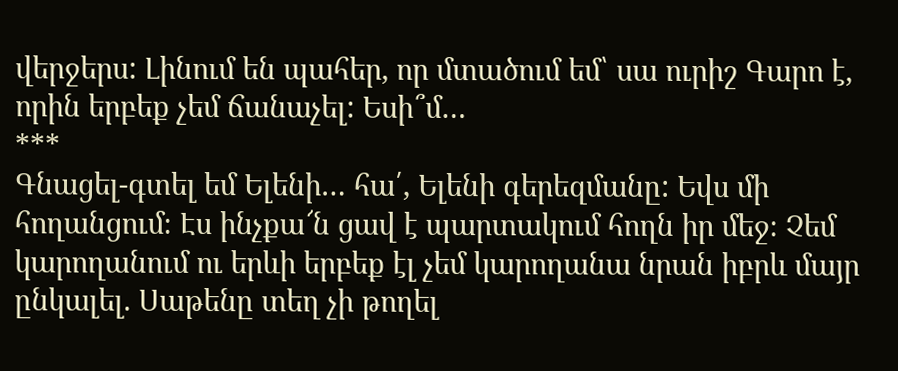վերջերս: Լինում են պահեր, որ մտածում եմ՝ սա ուրիշ Գարո է, որին երբեք չեմ ճանաչել: Եսի՞մ…
***
Գնացել-գտել եմ Ելենի… հա՛, Ելենի գերեզմանը: Եվս մի հողանցում։ Էս ինչքա՜ն ցավ է պարտակում հողն իր մեջ։ Չեմ կարողանում ու երևի երբեք էլ չեմ կարողանա նրան իբրև մայր ընկալել. Սաթենը տեղ չի թողել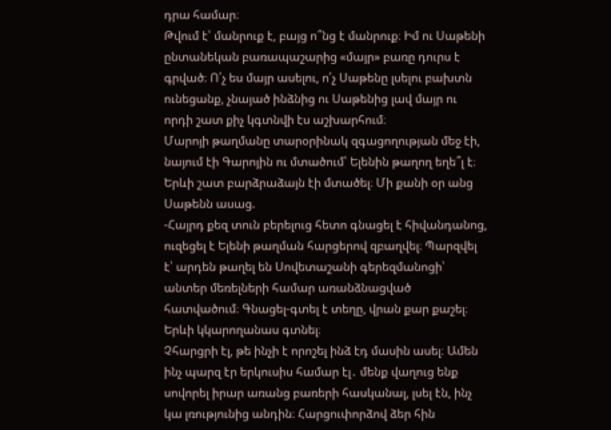դրա համար։
Թվում է՝ մանրուք է, բայց ո՞նց է մանրուք։ Իմ ու Սաթենի ընտանեկան բառապաշարից «մայր» բառը դուրս է գրված։ Ո՛չ ես մայր ասելու, ո՛չ Սաթենը լսելու բախտն ունեցանք, չնայած ինձնից ու Սաթենից լավ մայր ու որդի շատ քիչ կգտնվի էս աշխարհում։
Մարոյի թաղմանը տարօրինակ զգացողության մեջ էի, նայում էի Գարոյին ու մտածում՝ Ելենին թաղող եղե՞լ է։ Երևի շատ բարձրաձայն էի մտածել։ Մի քանի օր անց Սաթենն ասաց.
-Հայրդ քեզ տուն բերելուց հետո գնացել է հիվանդանոց, ուզեցել է Ելենի թաղման հարցերով զբաղվել։ Պարզվել է՝ արդեն թաղել են Սովետաշանի գերեզմանոցի՝ անտեր մեռելների համար առանձնացված հատվածում։ Գնացել-գտել է տեղը, վրան քար քաշել։ Երևի կկարողանաս գտնել։
Չհարցրի էլ, թե ինչի է որոշել ինձ էդ մասին ասել։ Ամեն ինչ պարզ էր երկուսիս համար էլ․ մենք վաղուց ենք սովորել իրար առանց բառերի հասկանալ, լսել էն, ինչ կա լռությունից անդին։ Հարցուփորձով ձեր հին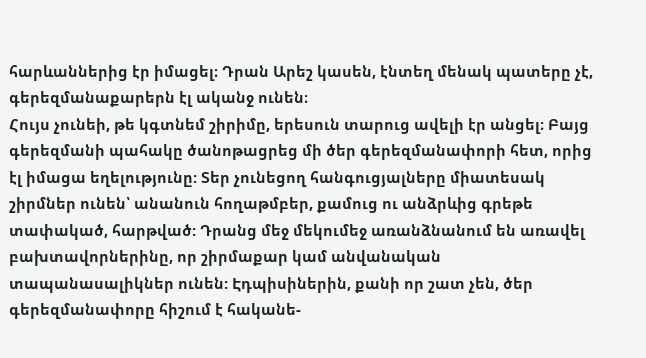հարևաններից էր իմացել։ Դրան Արեշ կասեն, էնտեղ մենակ պատերը չէ, գերեզմանաքարերն էլ ականջ ունեն։
Հույս չունեի, թե կգտնեմ շիրիմը, երեսուն տարուց ավելի էր անցել։ Բայց գերեզմանի պահակը ծանոթացրեց մի ծեր գերեզմանափորի հետ, որից էլ իմացա եղելությունը: Տեր չունեցող հանգուցյալները միատեսակ շիրմներ ունեն՝ անանուն հողաթմբեր, քամուց ու անձրևից գրեթե տափակած, հարթված: Դրանց մեջ մեկումեջ առանձնանում են առավել բախտավորներինը, որ շիրմաքար կամ անվանական տապանասալիկներ ունեն: Էդպիսիներին, քանի որ շատ չեն, ծեր գերեզմանափորը հիշում է հականե-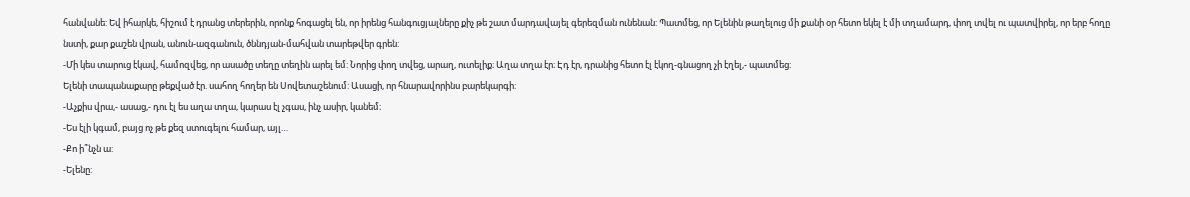հանվանե: Եվ իհարկե, հիշում է դրանց տերերին, որոնք հոգացել են, որ իրենց հանգուցյալները քիչ թե շատ մարդավայել գերեզման ունենան: Պատմեց, որ Ելենին թաղելուց մի քանի օր հետո եկել է մի տղամարդ, փող տվել ու պատվիրել, որ երբ հողը նստի, քար քաշեն վրան, անուն-ազգանուն, ծննդյան-մահվան տարեթվեր գրեն:
-Մի կես տարուց էկավ, համոզվեց, որ ասածը տեղը տեղին արել եմ: Նորից փող տվեց, արաղ, ուտելիք։ Աղա տղա էր։ Էդ էր, դրանից հետո էլ էկող-գնացող չի էղել,- պատմեց:
Ելենի տապանաքարը թեքված էր. սահող հողեր են Սովետաշենում: Ասացի, որ հնարավորինս բարեկարգի:
-Աչքիս վրա,- ասաց,- դու էլ ես աղա տղա, կարաս էլ չգաս, ինչ ասիր, կանեմ։
-Ես էլի կգամ, բայց ոչ թե քեզ ստուգելու համար, այլ…
-Քո ի՞նչն ա:
-Ելենը: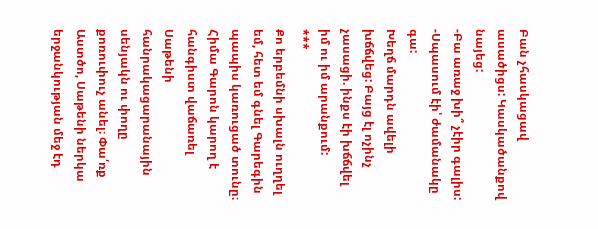Բան չհասկացավ ասածիցս: Կասկածանքով նայեց:
-Բա առաջ խի՞ չէիր գալիս:
-Սպասում էի՝ ժամանակը գա:
Խեղճ մարդն ավելի խճճվեց: Բայց էլ ոչինչ չասացի. ինքս էի խճճվել իմ ու իմ արանքում:
***
Քո երբեմնի սխալն ուղղել եմ, հետ եմ գնել Գարեգին պապիս կառուցած տունը։ Հիմա Գարոն կարող է հանգիստ վաճառել Սաթենի հանրակացարանային սենյակն ու փողը քոռուփուչ անել։ Փա՛ռք Աստծո, Սաթենի ներկա երջանկության մեջ էդ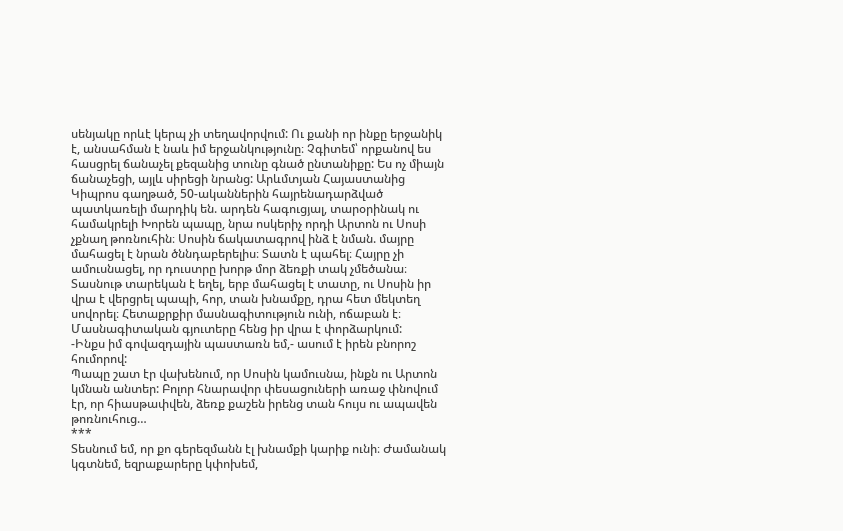սենյակը որևէ կերպ չի տեղավորվում: Ու քանի որ ինքը երջանիկ է, անսահման է նաև իմ երջանկությունը։ Չգիտեմ՝ որքանով ես հասցրել ճանաչել քեզանից տունը գնած ընտանիքը: Ես ոչ միայն ճանաչեցի, այլև սիրեցի նրանց: Արևմտյան Հայաստանից Կիպրոս գաղթած, 50-ականներին հայրենադարձված պատկառելի մարդիկ են. արդեն հագուցյալ, տարօրինակ ու համակրելի Խորեն պապը, նրա ոսկերիչ որդի Արտոն ու Սոսի չքնաղ թոռնուհին։ Սոսին ճակատագրով ինձ է նման. մայրը մահացել է նրան ծննդաբերելիս։ Տատն է պահել։ Հայրը չի ամուսնացել, որ դուստրը խորթ մոր ձեռքի տակ չմեծանա։ Տասնութ տարեկան է եղել, երբ մահացել է տատը, ու Սոսին իր վրա է վերցրել պապի, հոր, տան խնամքը, դրա հետ մեկտեղ սովորել։ Հետաքրքիր մասնագիտություն ունի, ոճաբան է։ Մասնագիտական գյուտերը հենց իր վրա է փորձարկում:
-Ինքս իմ գովազդային պաստառն եմ,- ասում է իրեն բնորոշ հումորով:
Պապը շատ էր վախենում, որ Սոսին կամուսնա, ինքն ու Արտոն կմնան անտեր: Բոլոր հնարավոր փեսացուների առաջ փնովում էր, որ հիասթափվեն, ձեռք քաշեն իրենց տան հույս ու ապավեն թոռնուհուց…
***
Տեսնում եմ, որ քո գերեզմանն էլ խնամքի կարիք ունի։ Ժամանակ կգտնեմ, եզրաքարերը կփոխեմ,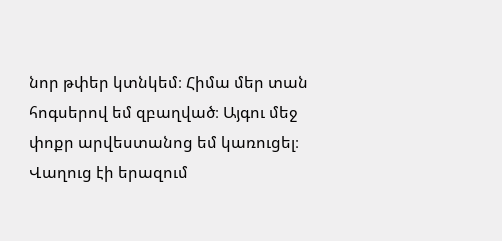նոր թփեր կտնկեմ։ Հիմա մեր տան հոգսերով եմ զբաղված։ Այգու մեջ փոքր արվեստանոց եմ կառուցել։ Վաղուց էի երազում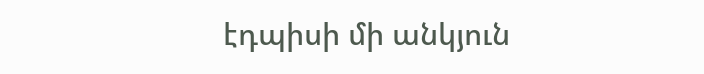էդպիսի մի անկյուն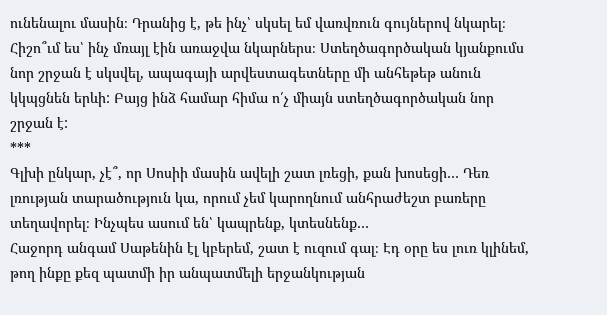ունենալու մասին։ Դրանից է, թե ինչ՝ սկսել եմ վառվռուն գույներով նկարել։ Հիշո՞ւմ ես՝ ինչ մռայլ էին առաջվա նկարներս։ Ստեղծագործական կյանքումս նոր շրջան է սկսվել, ապագայի արվեստագետները մի անհեթեթ անուն կկպցնեն երևի: Բայց ինձ համար հիմա ո՛չ միայն ստեղծագործական նոր շրջան է:
***
Գլխի ընկար, չէ՞, որ Սոսիի մասին ավելի շատ լռեցի, քան խոսեցի… Դեռ լռության տարածություն կա, որում չեմ կարողնում անհրաժեշտ բառերը տեղավորել։ Ինչպես ասում են՝ կապրենք, կտեսնենք…
Հաջորդ անգամ Սաթենին էլ կբերեմ, շատ է ուզում գալ։ Էդ օրը ես լուռ կլինեմ, թող ինքը քեզ պատմի իր անպատմելի երջանկության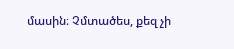մասին։ Չմտածես, քեզ չի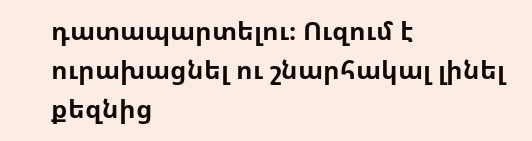դատապարտելու։ Ուզում է ուրախացնել ու շնարհակալ լինել քեզնից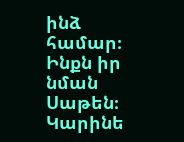ինձ համար։ Ինքն իր նման Սաթեն։
Կարինե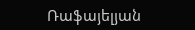Ռաֆայելյան